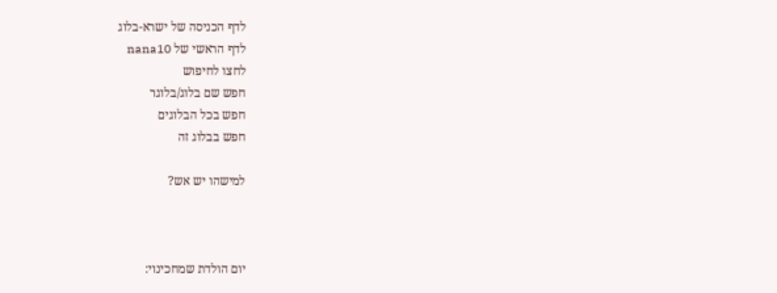לדף הכניסה של ישרא-בלוג
לדף הראשי של nana10
לחצו לחיפוש
חפש שם בלוג/בלוגר
חפש בכל הבלוגים
חפש בבלוג זה

למישהו יש אש?



יום הולדת שמחכינוי: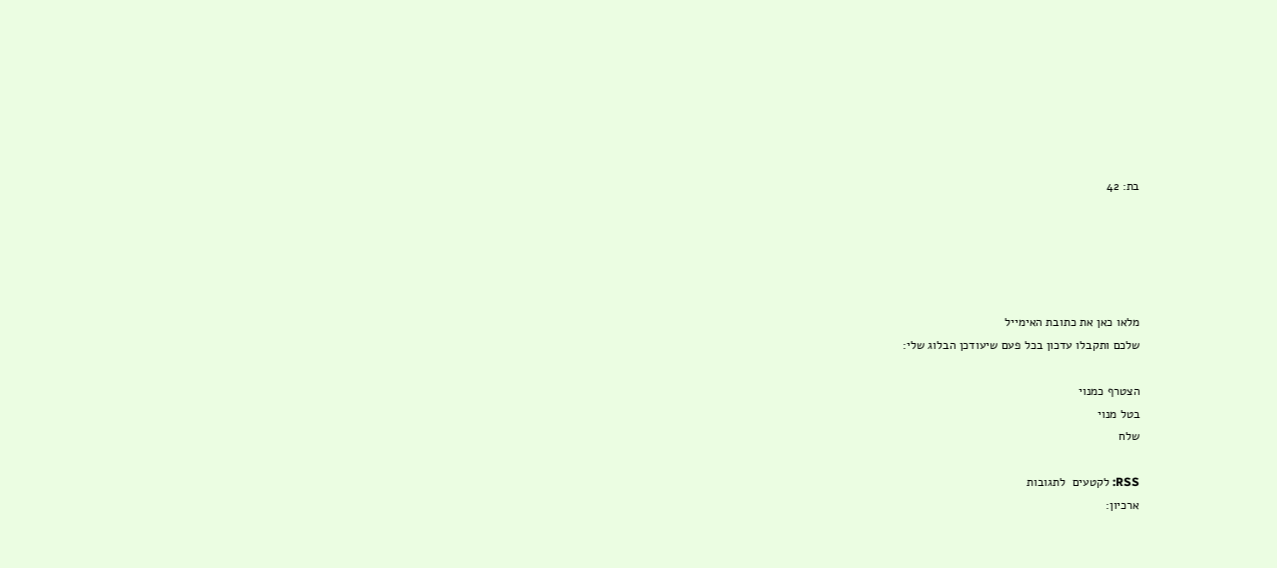בת: 42





מלאו כאן את כתובת האימייל
שלכם ותקבלו עדכון בכל פעם שיעודכן הבלוג שלי:

הצטרף כמנוי
בטל מנוי
שלח

RSS: לקטעים  לתגובות
ארכיון: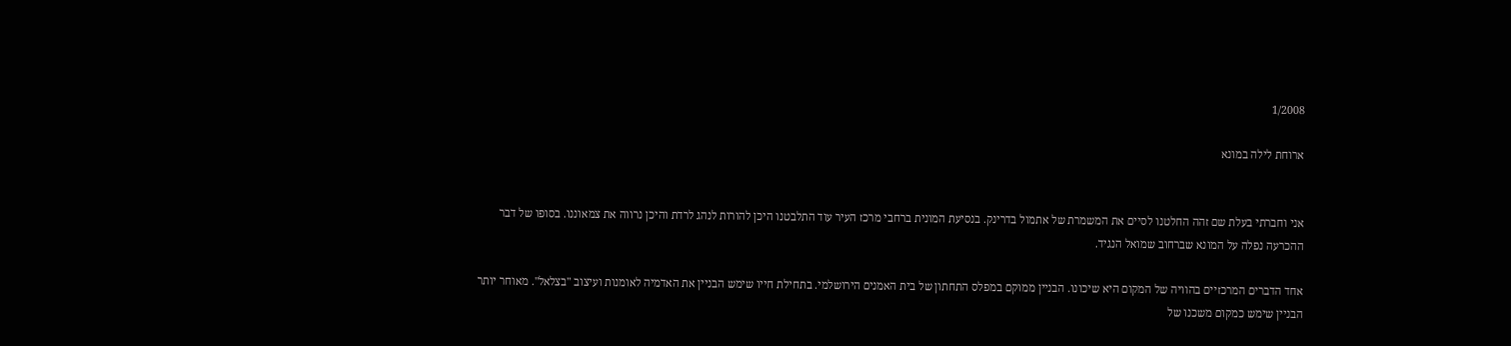1/2008

ארוחת לילה במונא


אני וחברתי בעלת שם זהה החלטנו לסיים את המשמרת של אתמול בדרינק. בנסיעת המונית ברחבי מרכז העיר עוד התלבטנו היכן להורות לנהג לרדת והיכן נרווה את צמאוננו. בסופו של דבר ההכרעה נפלה על המונא שברחוב שמואל הנגיד.

אחד הדברים המרכזיים בהוויה של המקום היא שיכונו. הבניין ממוקם במפלס התחתון של בית האמנים הירושלמי. בתחילת חייו שימש הבניין את האדמיה לאומנות ועיצוב "בצלאל". מאוחר יותר הבניין שימש כמקום משכנו של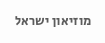מוזיאון ישראל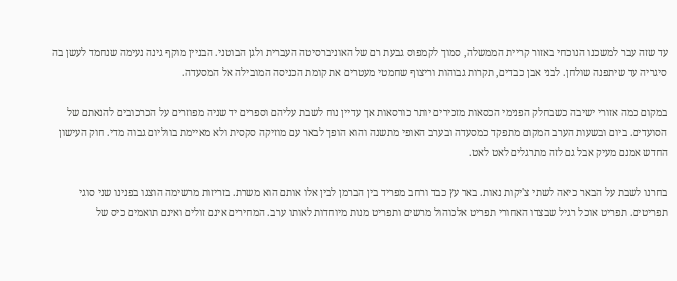עד שזה עבר למשכנו הנוכחי באזור קריית הממשלה, סמוך לקמפוס גבעת רם של האוניברסיטה העברית ולגן הבוטני. הבניין מוקף גינה נעימה שנחמד לעשן בה סיגריה עד שיתפנה שולחן. לבני אבן כבדים, תקרות גבוהות וריצוף שחמטי מעטרים את קומת הכניסה המובילה אל המסעדה.

במקום כמה אזורי ישיבה כשבחלק הפנימי הכסאות מזכירים יותר כורסאות אך עדיין נוח לשבת עליהם וספרים יד שניה מפוזרים על הכרכובים להנאתם של הסועדים. ביום ובשעות הערב המקום מתפקד כמסעדה ובערב האופי מתשנה והוא הופך לבאר עם מוזיקה סקסית ולא מאיימת בווליום גבוה מדי. חוק העישון החדש אמנם מעיק אבל גם לזה מתרגלים לאט לאט.

בחרנו לשבת על הבאר כיאה לשתי צ'יקות נאות. באר עץ כבד ורחב מפריד בין הברמן לבין אלו אותם הוא משרת. בזריזות מרשימה הוצגו בפנינו שני סוגי תפריטים. תפריט אוכל רגיל שבצדו האחורי תפריט אלכוהול מרשים ותפריט מנות מיוחדות לאותו ערב. המחירים אינם זולים ואינם תואמים כיס של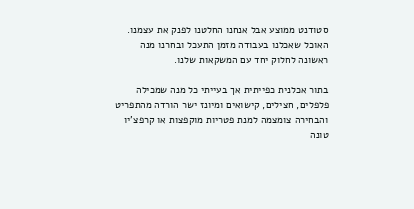סטודנט ממוצע אבל אנחנו החלטנו לפנק את עצמנו. האוכל שאכלנו בעבודה מזמן התעכל ובחרנו מנה ראשונה לחלוק יחד עם המשקאות שלנו.

בתור אכלנית כפייתית אך בעייתי כל מנה שמכילה פלפלים, חצילים, קישואים ומיונז ישר הורדה מהתפריט והבחירה צומצמה למנת פטריות מוקפצות או קרפצ'יו טונה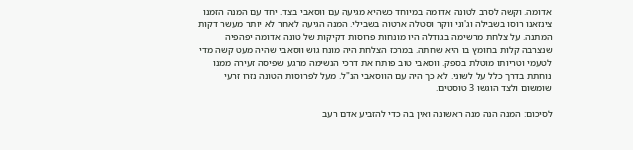אדומה. וקשה לסרב לטונה אדומה במיוחד כשהיא מגיעה עם ווסאבי בצד. יחד עם המנה הזמנו צינזאנו רוסו בשבילה וג'וני ווקר וסטלה ארטוה בשבילי. המנה הגיעה לאחר לא יותר מעשר דקות המתנה. על צלחת מרשימה בגודלה היו מונחות פרוסות דקיקות של טונה אדומה יפהפיה שנצרבה קלות בחומץ בו היא שחתה. במרכז הצלחת היה מונח גוש ווסאבי שהיה מעט קשה מדי לטעמי וטריותו מוטלת בספק. ווסאבי טוב פותח את דרכי הנשימה מרגע שפיסה זעירה ממנו נוחתת בדרך כלל על לשוני. לא כך היה עם הווסאבי הנ"ל. מעל לפרוסות הטונה נזרו זרעי שומשום ולצד הוגשו 3 טוסטים.

לסיכום: המנה הנה מנה ראשונה ואין בה כדי להזביע אדם רעב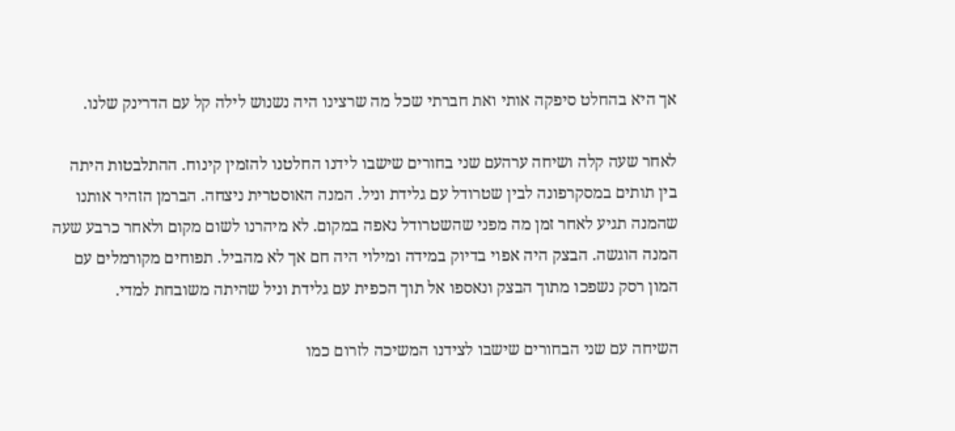אך היא בהחלט סיפקה אותי ואת חברתי שכל מה שרצינו היה נשנוש לילה קל עם הדרינק שלנו.

לאחר שעה קלה ושיחה ערהעם שני בחורים שישבו לידנו החלטנו להזמין קינוח. ההתלבטות היתה בין תותים במסקרפונה לבין שטרודל עם גלידת וניל. המנה האוסטרית ניצחה. הברמן הזהיר אותנו שהמנה תגיע לאחר זמן מה מפני שהשטרודל נאפה במקום. לא מיהרנו לשום מקום ולאחר כרבע שעה המנה הוגשה. הבצק היה אפוי בדיוק במידה ומילוי היה חם אך לא מהביל. תפוחים מקורמלים עם המון רסק נשפכו מתוך הבצק ונאספו אל תוך הכפית עם גלידת וניל שהיתה משובחת למדי.

השיחה עם שני הבחורים שישבו לצידנו המשיכה לזרום כמו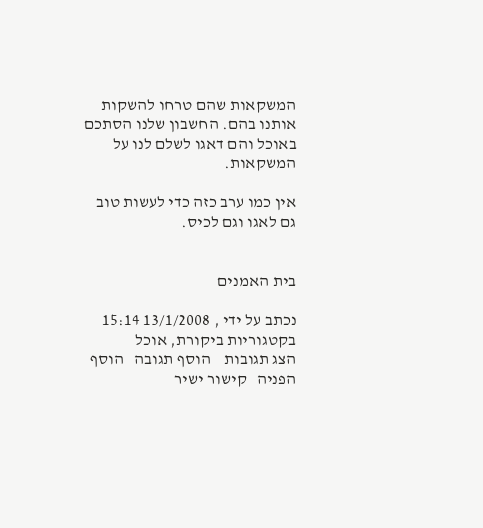המשקאות שהם טרחו להשקות אותנו בהם. החשבון שלנו הסתכם באוכל והם דאגו לשלם לנו על המשקאות.

אין כמו ערב כזה כדי לעשות טוב גם לאגו וגם לכיס.


בית האמנים

נכתב על ידי , 13/1/2008 15:14   בקטגוריות ביקורת, אוכל
הצג תגובות    הוסף תגובה   הוסף הפניה   קישור ישיר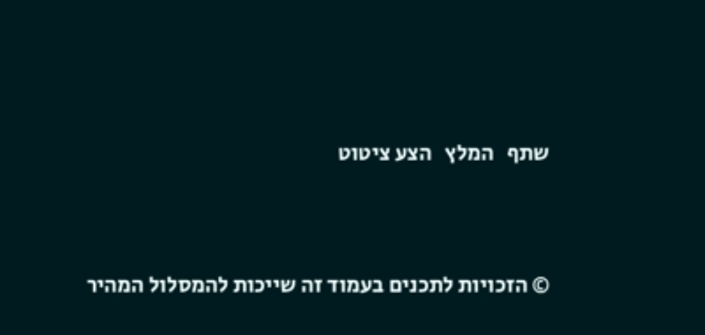שתף   המלץ   הצע ציטוט




© הזכויות לתכנים בעמוד זה שייכות להמסלול המהיר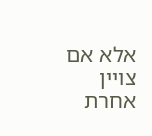אלא אם צויין אחרת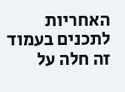האחריות לתכנים בעמוד זה חלה על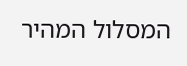המסלול המהיר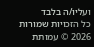ועליו/ה בלבד
כל הזכויות שמורות 2026 © עמותת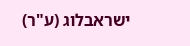ישראבלוג (ע"ר)